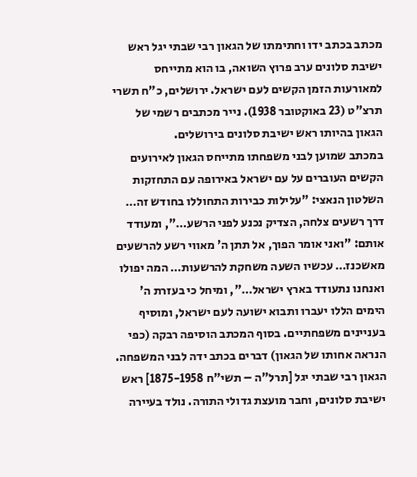מכתב בכתב ידו וחתימתו של הגאון רבי שבתי יגל ראש ישיבת סלונים ערב פרוץ השואה, בו הוא מתייחס למאורעות הזמן הקשים לעם ישראל. ירושלים, כ"ח תשרי תרצ"ט (23 באוקטובר 1938). נייר מכתבים רשמי של הגאון בהיותו ראש ישיבת סלונים בירושלים.
במכתב שמוען לבני משפחתו מתייחס הגאון לאירועים הקשים העוברים על עם ישראל באירופה עם התחזקות השלטון הנאצי: "עלילות כבירות התחוללו בחודש זה… דרך רשעים צלחה, הצדיק נכנע לפני הרשע…", ומעודד אותם: "ואני אומר הפוך, אל תתן ה' מאווי רשע להרשעים מאשכנז… עכשיו השעה משחקת להרשעות… המה יפולו ואנחנו נתעודד בארץ ישראל…", ומיחל כי בעזרת ה' הימים הללו יעברו ותבוא ישועה לעם ישראל, ומוסיף בעניינים משפחתיים. בסוף המכתב הוסיפה רבקה (כפי הנראה אחותו של הגאון) דברים בכתב ידה לבני המשפחה.
הגאון רבי שבתי יגל [תרל"ה – תשי"ח 1875-1958] ראש ישיבת סלונים, וחבר מועצת גדולי התורה. נולד בעיירה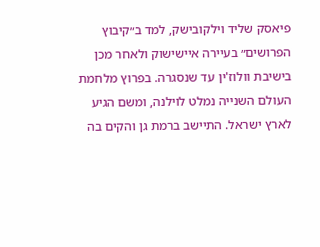פיאסק שליד וילקובישק, למד ב״קיבוץ הפרושים״ בעיירה איישישוק ולאחר מכן בישיבת וולוז'ין עד שנסגרה. בפרוץ מלחמת העולם השנייה נמלט לוילנה, ומשם הגיע לארץ ישראל. התיישב ברמת גן והקים בה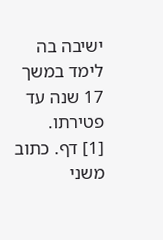ישיבה בה לימד במשך 17 שנה עד פטירתו.
[1] דף. כתוב משני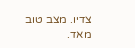צדיו. מצב טוב מאד.